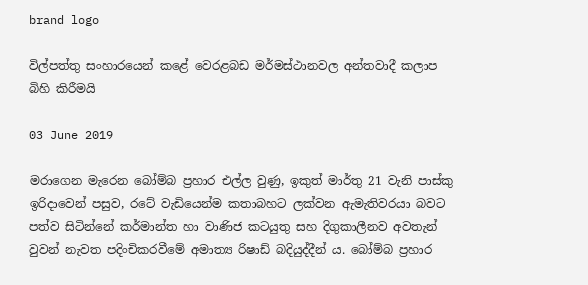brand logo

විල්පත්තු සංහාරයෙන් කළේ වෙරළබඩ මර්මස්ථානවල අන්තවාදී කලාප බිහි කිරීමයි

03 June 2019

මරාගෙන මැරෙන බෝම්බ ප්‍රහාර එල්ල වුණු, ඉකුත් මාර්තු 21 වැනි පාස්කු ඉරිදාවෙන් පසුව, රටේ වැඩියෙන්ම කතාබහට ලක්වන ඇමැතිවරයා බවට පත්ව සිටින්නේ කර්මාන්ත හා වාණිජ කටයුතු සහ දිගුකාලීනව අවතැන් වුවන් නැවත පදිංචිකරවීමේ අමාත්‍ය රිෂාඩ් බදියුද්දීන් ය. බෝම්බ ප්‍රහාර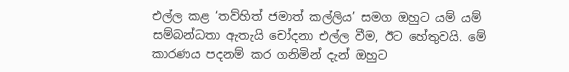එල්ල කළ ‘තව්හිත් ජමාත් කල්ලිය’ සමග ඔහුට යම් යම් සම්බන්ධතා ඇතැයි චෝදනා එල්ල වීම, ඊට හේතුවයි. මේ කාරණය පදනම් කර ගනිමින් දැන් ඔහුට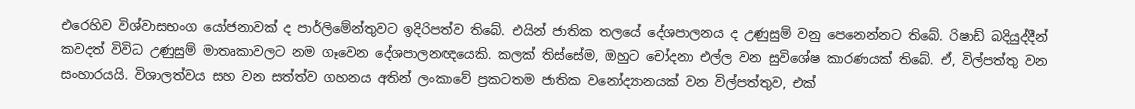එරෙහිව විශ්වාසභංග යෝජනාවක් ද පාර්ලිමේන්තුවට ඉදිරිපත්ව තිබේ. එයින් ජාතික තලයේ දේශපාලනය ද උණුසුම් වනු පෙනෙන්නට තිබේ. රිෂාඩ් බදියුද්දීන් කවදත් විවිධ උණුසුම් මාතෘකාවලට නම ගෑවෙන දේශපාලනඥයෙකි. කලක් තිස්සේම, ඔහුට චෝදනා එල්ල වන සුවිශේෂ කාරණයක් තිබේ. ඒ, විල්පත්තු වන සංහාරයයි. විශාලත්වය සහ වන සත්ත්ව ගහනය අතින් ලංකාවේ ප්‍රකටතම ජාතික වනෝද්‍යානයක් වන විල්පත්තුව, එක්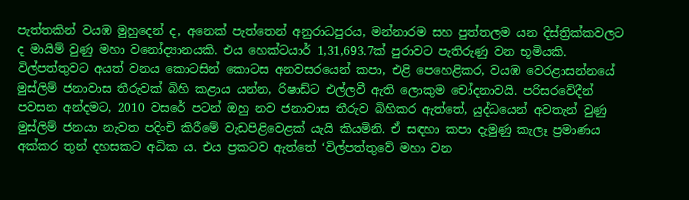පැත්තකින් වයඹ මුහුදෙන් ද, අනෙක් පැත්තෙන් අනුරාධපුරය, මන්නාරම සහ පුත්තලම යන දිස්ත්‍රික්කවලට ද මායිම් වුණු මහා වනෝද්‍යානයකි. එය හෙක්ටයාර් 1,31,693.7ක් පුරාවට පැතිරුණු වන භූමියකි. විල්පත්තුවට අයත් වනය කොටසින් කොටස අනවසරයෙන් කපා, එළි පෙහෙළිකර, වයඹ වෙරළාසන්නයේ මුස්ලිම් ජනාවාස තීරුවක් බිහි කළාය යන්න, රිෂාඩ්ට එල්ලවී ඇති ලොකුම චෝදනාවයි. පරිසරවේදීන් පවසන අන්දමට, 2010 වසරේ පටන් ඔහු නව ජනාවාස තීරුව බිහිකර ඇත්තේ, යුද්ධයෙන් අවතැන් වුණු මුස්ලිම් ජනයා නැවත පදිංචි කිරීමේ වැඩපිළිවෙළක් යැයි කියමිනි. ඒ සඳහා කපා දැමුණු කැලෑ ප්‍රමාණය අක්කර තුන් දහසකට අධික ය. එය ප්‍රකටව ඇත්තේ ‘විල්පත්තුවේ මහා වන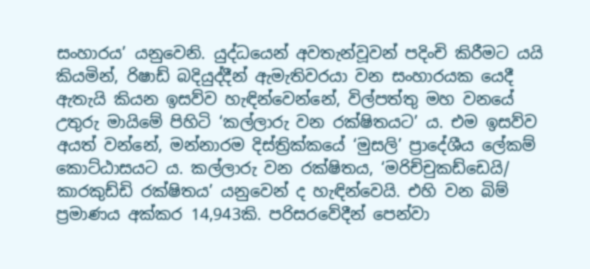සංහාරය’ යනුවෙනි. යුද්ධයෙන් අවතැන්වූවන් පදිංචි කිරීමට යයි කියමින්, රිෂාඩ් බදියුද්දීන් ඇමැතිවරයා වන සංහාරයක යෙදී ඇතැයි කියන ඉසව්ව හැඳින්වෙන්නේ, විල්පත්තු මහ වනයේ උතුරු මායිමේ පිහිටි ‘කල්ලාරු වන රක්ෂිතයට’ ය. එම ඉසව්ව අයත් වන්නේ, මන්නාරම දිස්ත්‍රික්කයේ ‘මුසලි’ ප්‍රාදේශීය ලේකම් කොට්ඨාසයට ය. කල්ලාරු වන රක්ෂිතය, ‘මරිච්චුකඩ්ඩෙයි/ කාරකුඩ්ඩි රක්ෂිතය’ යනුවෙන් ද හැඳින්වෙයි. එහි වන බිම් ප්‍රමාණය අක්කර 14,943කි. පරිසරවේදීන් පෙන්වා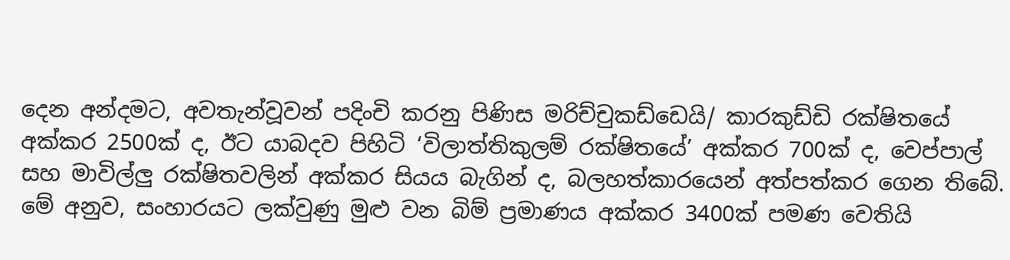දෙන අන්දමට, අවතැන්වූවන් පදිංචි කරනු පිණිස මරිච්චුකඩ්ඩෙයි/ කාරකුඩ්ඩි රක්ෂිතයේ අක්කර 2500ක් ද, ඊට යාබදව පිහිටි ‘විලාත්තිකුලම් රක්ෂිතයේ’ අක්කර 700ක් ද, වෙප්පාල් සහ මාවිල්ලු රක්ෂිතවලින් අක්කර සියය බැගින් ද, බලහත්කාරයෙන් අත්පත්කර ගෙන තිබේ. මේ අනුව, සංහාරයට ලක්වුණු මුළු වන බිම් ප්‍රමාණය අක්කර 3400ක් පමණ වෙතියි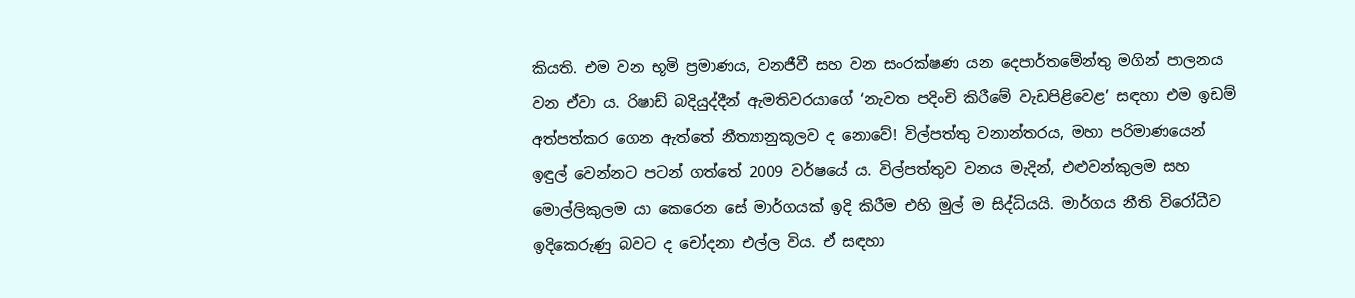කියති. එම වන භූමි ප්‍රමාණය, වනජීවී සහ වන සංරක්ෂණ යන දෙපාර්තමේන්තු මගින් පාලනය වන ඒවා ය. රිෂාඩ් බදියුද්දීන් ඇමතිවරයාගේ ‘නැවත පදිංචි කිරීමේ වැඩපිළිවෙළ’ සඳහා එම ඉඩම් අත්පත්කර ගෙන ඇත්තේ නීත්‍යානුකූලව ද නොවේ! විල්පත්තු වනාන්තරය, මහා පරිමාණයෙන් ඉඳුල් වෙන්නට පටන් ගත්තේ 2009 වර්ෂයේ ය. විල්පත්තුව වනය මැදින්, එළුවන්කුලම සහ මොල්ලිකුලම යා කෙරෙන සේ මාර්ගයක් ඉදි කිරීම එහි මුල් ම සිද්ධියයි. මාර්ගය නීති විරෝධීව ඉදිකෙරුණු බවට ද චෝදනා එල්ල විය. ඒ සඳහා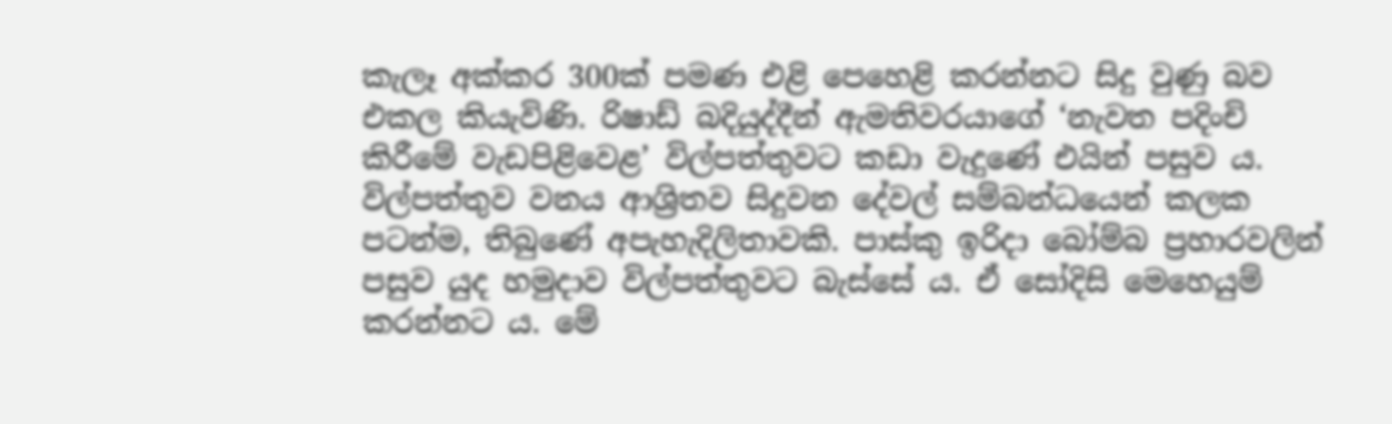කැලෑ අක්කර 300ක් පමණ එළි පෙහෙළි කරන්නට සිදු වුණු බව එකල කියැවිණි. රිෂාඩ් බදියුද්දීන් ඇමතිවරයාගේ ‘නැවත පදිංචි කිරීමේ වැඩපිළිවෙළ’ විල්පත්තුවට කඩා වැදුණේ එයින් පසුව ය. විල්පත්තුව වනය ආශ්‍රිතව සිදුවන දේවල් සම්බන්ධයෙන් කලක පටන්ම, තිබුණේ අපැහැදිලිතාවකි. පාස්කු ඉරිදා බෝම්බ ප්‍රහාරවලින් පසුව යුද හමුදාව විල්පත්තුවට බැස්සේ ය. ඒ සෝදිසි මෙහෙයුම් කරන්නට ය. මේ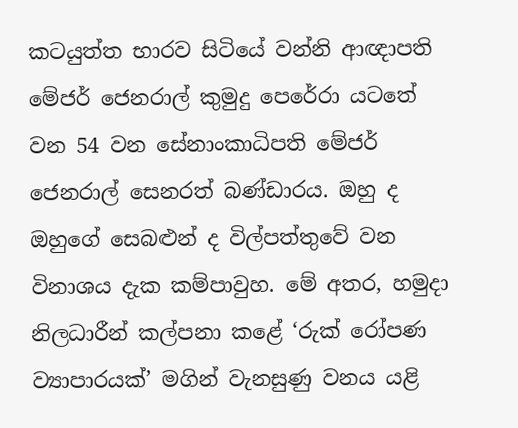කටයුත්ත භාරව සිටියේ වන්නි ආඥාපති මේජර් ජෙනරාල් කුමුදු පෙරේරා යටතේ වන 54 වන සේනාංකාධිපති මේජර් ජෙනරාල් සෙනරත් බණ්ඩාරය. ඔහු ද ඔහුගේ සෙබළුන් ද විල්පත්තුවේ වන විනාශය දැක කම්පාවුහ. මේ අතර, හමුදා නිලධාරීන් කල්පනා කළේ ‘රුක් රෝපණ ව්‍යාපාරයක්’ මගින් වැනසුණු වනය යළි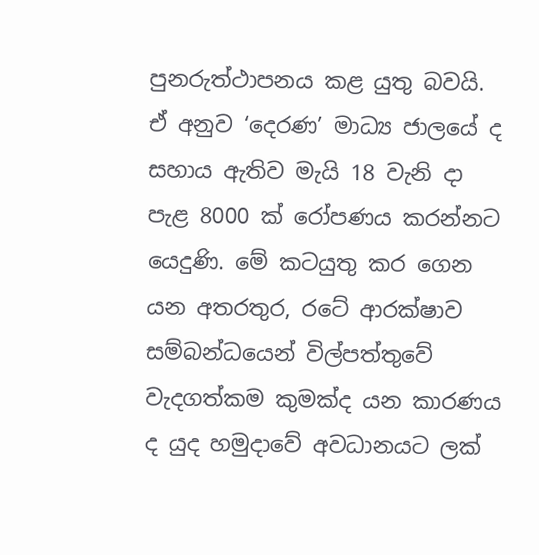පුනරුත්ථාපනය කළ යුතු බවයි. ඒ අනුව ‘දෙරණ’ මාධ්‍ය ජාලයේ ද සහාය ඇතිව මැයි 18 වැනි දා පැළ 8000 ක් රෝපණය කරන්නට යෙදුණි. මේ කටයුතු කර ගෙන යන අතරතුර, රටේ ආරක්ෂාව සම්බන්ධයෙන් විල්පත්තුවේ වැදගත්කම කුමක්ද යන කාරණය ද යුද හමුදාවේ අවධානයට ලක්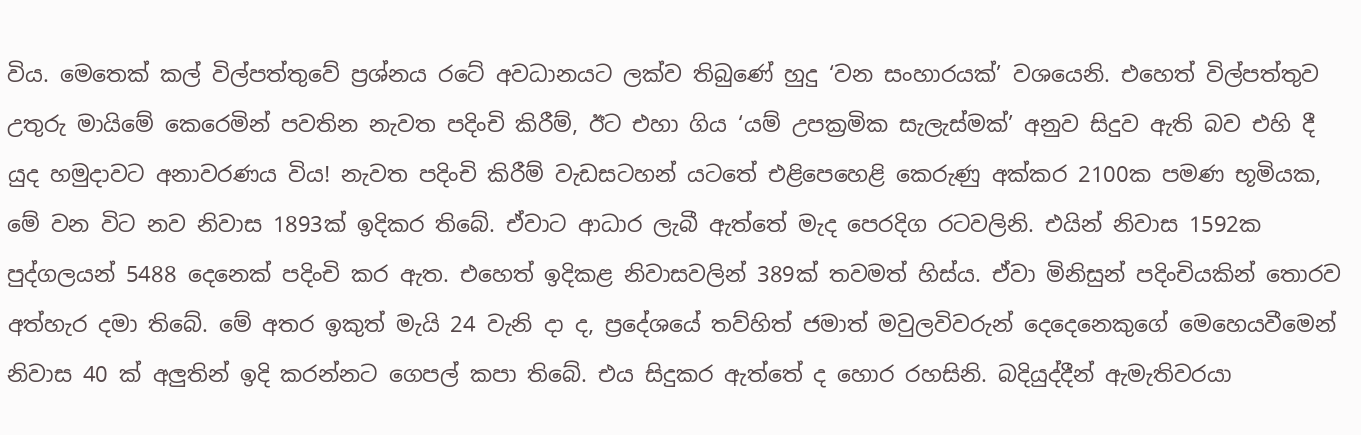විය. මෙතෙක් කල් විල්පත්තුවේ ප්‍රශ්නය රටේ අවධානයට ලක්ව තිබුණේ හුදු ‘වන සංහාරයක්’ වශයෙනි. එහෙත් විල්පත්තුව උතුරු මායිමේ කෙරෙමින් පවතින නැවත පදිංචි කිරීම්, ඊට එහා ගිය ‘යම් උපක්‍රමික සැලැස්මක්’ අනුව සිදුව ඇති බව එහි දී යුද හමුදාවට අනාවරණය විය! නැවත පදිංචි කිරීම් වැඩසටහන් යටතේ එළිපෙහෙළි කෙරුණු අක්කර 2100ක පමණ භූමියක, මේ වන විට නව නිවාස 1893ක් ඉදිකර තිබේ. ඒවාට ආධාර ලැබී ඇත්තේ මැද පෙරදිග රටවලිනි. එයින් නිවාස 1592ක පුද්ගලයන් 5488 දෙනෙක් පදිංචි කර ඇත. එහෙත් ඉදිකළ නිවාසවලින් 389ක් තවමත් හිස්ය. ඒවා මිනිසුන් පදිංචියකින් තොරව අත්හැර දමා තිබේ. මේ අතර ඉකුත් මැයි 24 වැනි දා ද, ප්‍රදේශයේ තව්හිත් ජමාත් මවුලවිවරුන් දෙදෙනෙකුගේ මෙහෙයවීමෙන් නිවාස 40 ක් අලුතින් ඉදි කරන්නට ගෙපල් කපා තිබේ. එය සිදුකර ඇත්තේ ද හොර රහසිනි. බදියුද්දීන් ඇමැතිවරයා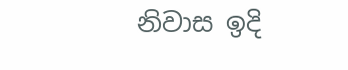නිවාස ඉදි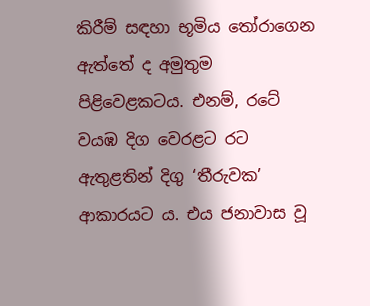කිරීම් සඳහා භූමිය තෝරාගෙන ඇත්තේ ද අමුතුම පිළිවෙළකටය. එනම්, රටේ වයඹ දිග වෙරළට රට ඇතුළතින් දිගු ‘තීරුවක’ ආකාරයට ය. එය ජනාවාස වූ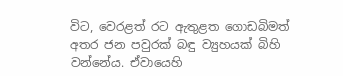විට, වෙරළත් රට ඇතුළත ගොඩබිමත් අතර ජන පවුරක් බඳු ව්‍යුහයක් බිහි වන්නේය. ඒවායෙහි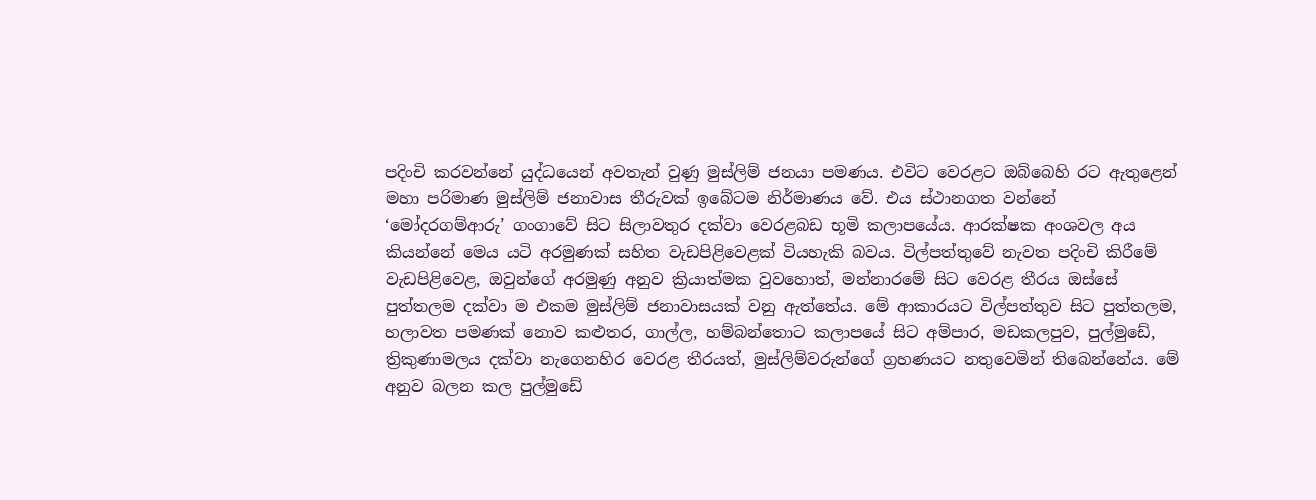පදිංචි කරවන්නේ යුද්ධයෙන් අවතැන් වුණු මුස්ලිම් ජනයා පමණය. එවිට වෙරළට ඔබ්බෙහි රට ඇතුළෙන් මහා පරිමාණ මුස්ලිම් ජනාවාස තීරුවක් ඉබේටම නිර්මාණය වේ. එය ස්ථානගත වන්නේ ‘මෝදරගම්ආරු’ ගංගාවේ සිට සිලාවතුර දක්වා වෙරළබඩ භූමි කලාපයේය. ආරක්ෂක අංශවල අය කියන්නේ මෙය යටි අරමුණක් සහිත වැඩපිළිවෙළක් වියහැකි බවය. විල්පත්තුවේ නැවත පදිංචි කිරීමේ වැඩපිළිවෙළ, ඔවුන්ගේ අරමුණු අනුව ක්‍රියාත්මක වුවහොත්, මන්නාරමේ සිට වෙරළ තීරය ඔස්සේ පුත්තලම දක්වා ම එකම මුස්ලිම් ජනාවාසයක් වනු ඇත්තේය. මේ ආකාරයට විල්පත්තුව සිට පුත්තලම, හලාවත පමණක් නොව කළුතර, ගාල්ල, හම්බන්තොට කලාපයේ සිට අම්පාර, මඩකලපුව, පුල්මුඩේ, ත්‍රිකුණාමලය දක්වා නැගෙනහිර වෙරළ තීරයත්, මුස්ලිම්වරුන්ගේ ග්‍රහණයට නතුවෙමින් තිබෙන්නේය. මේ අනුව බලන කල පුල්මුඩේ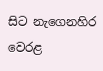සිට නැගෙනහිර වෙරළ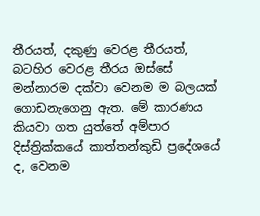තීරයත්, දකුණු වෙරළ තීරයත්, බටහිර වෙරළ තීරය ඔස්සේ මන්නාරම දක්වා වෙනම ම බලයක් ගොඩනැගෙනු ඇත. මේ කාරණය කියවා ගත යුත්තේ අම්පාර දිස්ත්‍රික්කයේ කාත්තන්කුඩි ප්‍රදේශයේ ද, වෙනම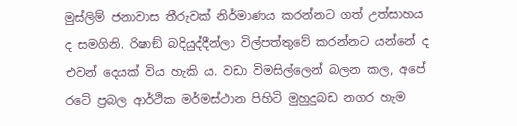මුස්ලිම් ජනාවාස තීරුවක් නිර්මාණය කරන්නට ගත් උත්සාහය ද සමගිනි. රිෂාඞ් බදියුද්දීන්ලා විල්පත්තුවේ කරන්නට යන්නේ ද එවන් දෙයක් විය හැකි ය. වඩා විමසිල්ලෙන් බලන කල, අපේ රටේ ප්‍රබල ආර්ථික මර්මස්ථාන පිහිටි මුහුදුබඩ නගර හැම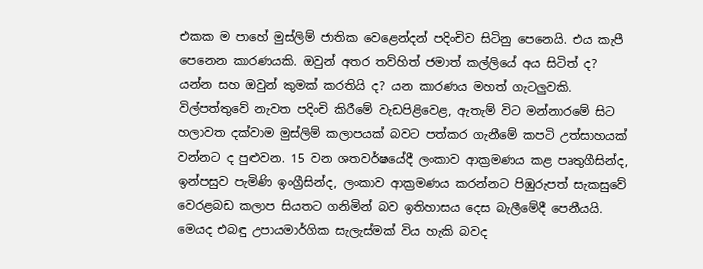එකක ම පාහේ මුස්ලිම් ජාතික වෙළෙන්දන් පදිංචිව සිටිනු පෙනෙයි. එය කැපී පෙනෙන කාරණයකි. ඔවුන් අතර තව්හිත් ජමාත් කල්ලියේ අය සිටිත් ද? යන්න සහ ඔවුන් කුමක් කරතියි ද? යන කාරණය මහත් ගැටලුවකි. විල්පත්තුවේ නැවත පදිංචි කිරීමේ වැඩපිළිවෙළ, ඇතැම් විට මන්නාරමේ සිට හලාවත දක්වාම මුස්ලිම් කලාපයක් බවට පත්කර ගැනීමේ කපටි උත්සාහයක් වන්නට ද පුළුවන. 15 වන ශතවර්ෂයේදී ලංකාව ආක්‍රමණය කළ පෘතුගීසින්ද, ඉන්පසුව පැමිණි ඉංග්‍රීසින්ද, ලංකාව ආක්‍රමණය කරන්නට පිඹුරුපත් සැකසුවේ වෙරළබඩ කලාප සියතට ගනිමින් බව ඉතිහාසය දෙස බැලීමේදී පෙනීයයි. මෙයද එබඳු උපායමාර්ගික සැලැස්මක් විය හැකි බවද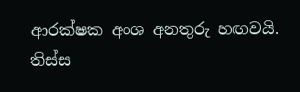ආරක්ෂක අංශ අනතුරු හඟවයි. තිස්ස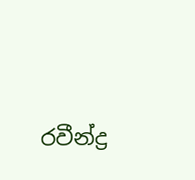රවීන්ද්‍ර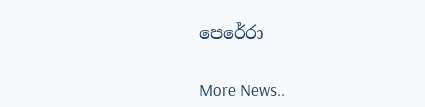පෙරේරා


More News..